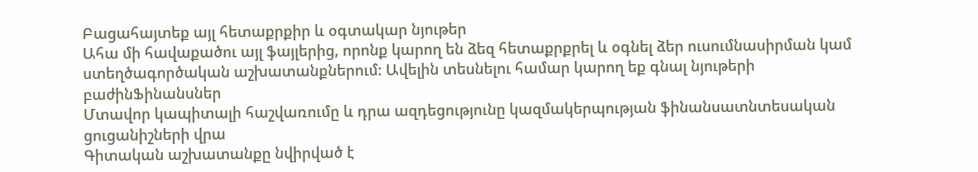Բացահայտեք այլ հետաքրքիր և օգտակար նյութեր
Ահա մի հավաքածու այլ ֆայլերից, որոնք կարող են ձեզ հետաքրքրել և օգնել ձեր ուսումնասիրման կամ ստեղծագործական աշխատանքներում: Ավելին տեսնելու համար կարող եք գնալ նյութերի բաժինՖինանսներ
Մտավոր կապիտալի հաշվառումը և դրա ազդեցությունը կազմակերպության ֆինանսատնտեսական ցուցանիշների վրա
Գիտական աշխատանքը նվիրված է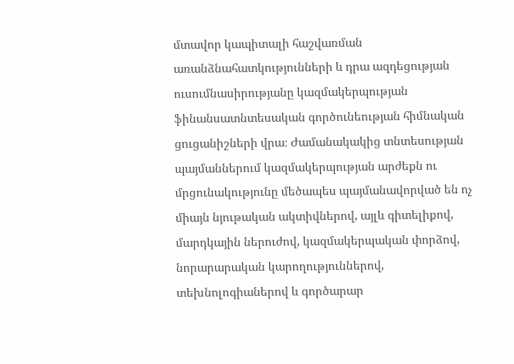մտավոր կապիտալի հաշվառման առանձնահատկությունների և դրա ազդեցության ուսումնասիրությանը կազմակերպության ֆինանսատնտեսական գործունեության հիմնական ցուցանիշների վրա։ Ժամանակակից տնտեսության պայմաններում կազմակերպության արժեքն ու մրցունակությունը մեծապես պայմանավորված են ոչ միայն նյութական ակտիվներով, այլև գիտելիքով, մարդկային ներուժով, կազմակերպական փորձով, նորարարական կարողություններով, տեխնոլոգիաներով և գործարար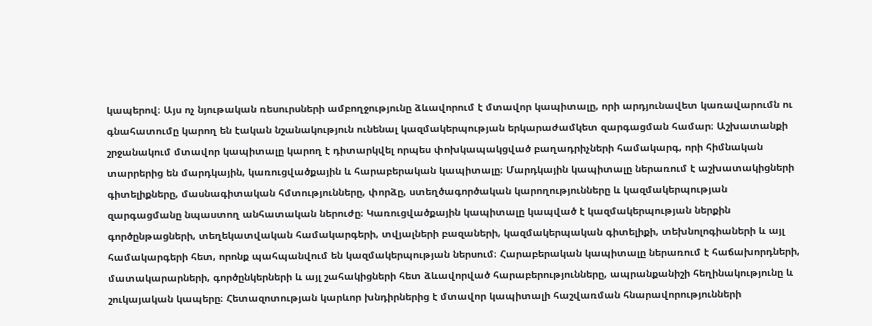կապերով։ Այս ոչ նյութական ռեսուրսների ամբողջությունը ձևավորում է մտավոր կապիտալը, որի արդյունավետ կառավարումն ու գնահատումը կարող են էական նշանակություն ունենալ կազմակերպության երկարաժամկետ զարգացման համար։ Աշխատանքի շրջանակում մտավոր կապիտալը կարող է դիտարկվել որպես փոխկապակցված բաղադրիչների համակարգ, որի հիմնական տարրերից են մարդկային, կառուցվածքային և հարաբերական կապիտալը։ Մարդկային կապիտալը ներառում է աշխատակիցների գիտելիքները, մասնագիտական հմտությունները, փորձը, ստեղծագործական կարողությունները և կազմակերպության զարգացմանը նպաստող անհատական ներուժը։ Կառուցվածքային կապիտալը կապված է կազմակերպության ներքին գործընթացների, տեղեկատվական համակարգերի, տվյալների բազաների, կազմակերպական գիտելիքի, տեխնոլոգիաների և այլ համակարգերի հետ, որոնք պահպանվում են կազմակերպության ներսում։ Հարաբերական կապիտալը ներառում է հաճախորդների, մատակարարների, գործընկերների և այլ շահակիցների հետ ձևավորված հարաբերությունները, ապրանքանիշի հեղինակությունը և շուկայական կապերը։ Հետազոտության կարևոր խնդիրներից է մտավոր կապիտալի հաշվառման հնարավորությունների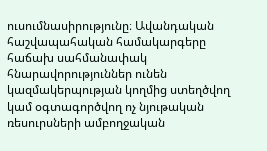ուսումնասիրությունը։ Ավանդական հաշվապահական համակարգերը հաճախ սահմանափակ հնարավորություններ ունեն կազմակերպության կողմից ստեղծվող կամ օգտագործվող ոչ նյութական ռեսուրսների ամբողջական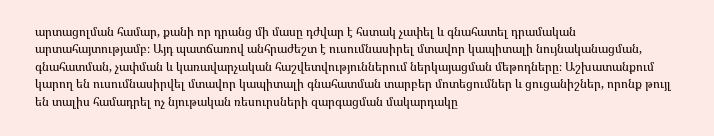արտացոլման համար, քանի որ դրանց մի մասը դժվար է հստակ չափել և գնահատել դրամական արտահայտությամբ։ Այդ պատճառով անհրաժեշտ է ուսումնասիրել մտավոր կապիտալի նույնականացման, գնահատման, չափման և կառավարչական հաշվետվություններում ներկայացման մեթոդները։ Աշխատանքում կարող են ուսումնասիրվել մտավոր կապիտալի գնահատման տարբեր մոտեցումներ և ցուցանիշներ, որոնք թույլ են տալիս համադրել ոչ նյութական ռեսուրսների զարգացման մակարդակը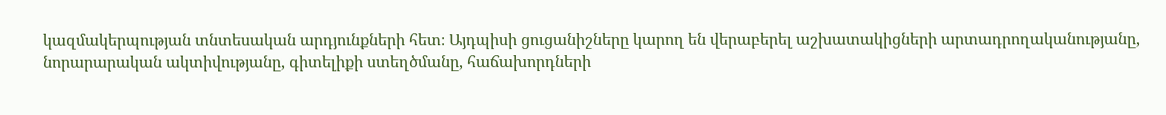կազմակերպության տնտեսական արդյունքների հետ։ Այդպիսի ցուցանիշները կարող են վերաբերել աշխատակիցների արտադրողականությանը, նորարարական ակտիվությանը, գիտելիքի ստեղծմանը, հաճախորդների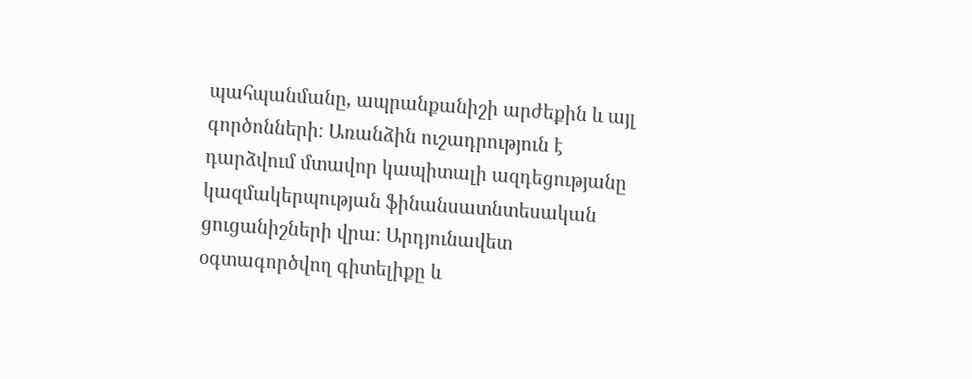պահպանմանը, ապրանքանիշի արժեքին և այլ գործոնների։ Առանձին ուշադրություն է դարձվում մտավոր կապիտալի ազդեցությանը կազմակերպության ֆինանսատնտեսական ցուցանիշների վրա։ Արդյունավետ օգտագործվող գիտելիքը և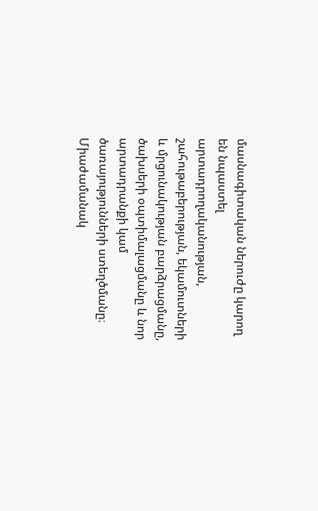մասնագիտական ներուժը կարող են նպաստել արտադրողականության, շահութաբերության, եկամուտների և մրցունակության բարձրացմանը, ծախսերի օպտիմալացմանը և նոր արտադրանքի կամ ծառայությունների ստեղծմանը։ Միաժամանակ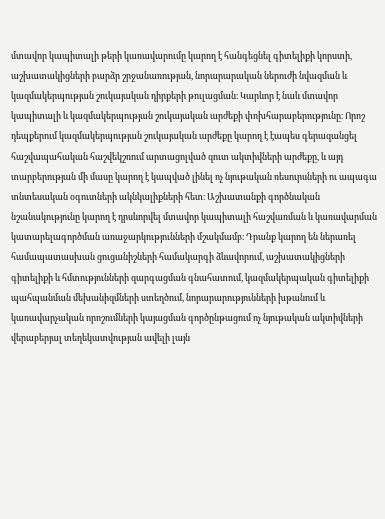մտավոր կապիտալի թերի կառավարումը կարող է հանգեցնել գիտելիքի կորստի, աշխատակիցների բարձր շրջանառության, նորարարական ներուժի նվազման և կազմակերպության շուկայական դիրքերի թուլացման։ Կարևոր է նաև մտավոր կապիտալի և կազմակերպության շուկայական արժեքի փոխհարաբերությունը։ Որոշ դեպքերում կազմակերպության շուկայական արժեքը կարող է էապես գերազանցել հաշվապահական հաշվեկշռում արտացոլված զուտ ակտիվների արժեքը, և այդ տարբերության մի մասը կարող է կապված լինել ոչ նյութական ռեսուրսների ու ապագա տնտեսական օգուտների ակնկալիքների հետ։ Աշխատանքի գործնական նշանակությունը կարող է դրսևորվել մտավոր կապիտալի հաշվառման և կառավարման կատարելագործման առաջարկությունների մշակմամբ։ Դրանք կարող են ներառել համապատասխան ցուցանիշների համակարգի ձևավորում, աշխատակիցների գիտելիքի և հմտությունների զարգացման գնահատում, կազմակերպական գիտելիքի պահպանման մեխանիզմների ստեղծում, նորարարությունների խթանում և կառավարչական որոշումների կայացման գործընթացում ոչ նյութական ակտիվների վերաբերյալ տեղեկատվության ավելի լայն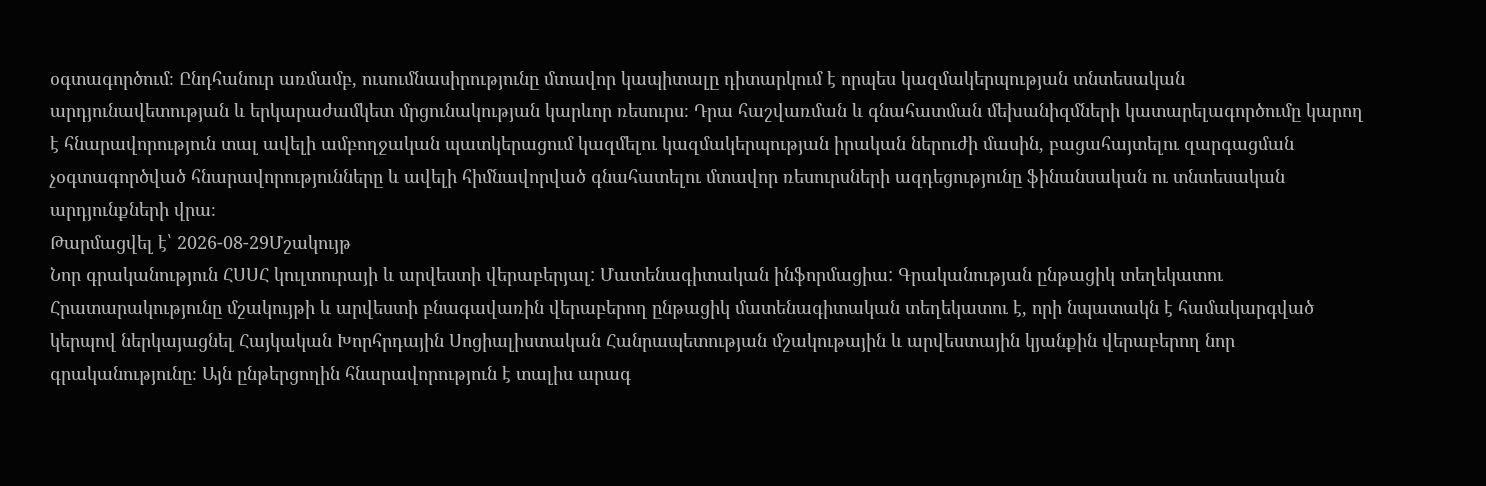օգտագործում։ Ընդհանուր առմամբ, ուսումնասիրությունը մտավոր կապիտալը դիտարկում է որպես կազմակերպության տնտեսական արդյունավետության և երկարաժամկետ մրցունակության կարևոր ռեսուրս։ Դրա հաշվառման և գնահատման մեխանիզմների կատարելագործումը կարող է հնարավորություն տալ ավելի ամբողջական պատկերացում կազմելու կազմակերպության իրական ներուժի մասին, բացահայտելու զարգացման չօգտագործված հնարավորությունները և ավելի հիմնավորված գնահատելու մտավոր ռեսուրսների ազդեցությունը ֆինանսական ու տնտեսական արդյունքների վրա։
Թարմացվել է՝ 2026-08-29Մշակույթ
Նոր գրականություն ՀՍՍՀ կուլտուրայի և արվեստի վերաբերյալ: Մատենագիտական ինֆորմացիա: Գրականության ընթացիկ տեղեկատու
Հրատարակությունը մշակույթի և արվեստի բնագավառին վերաբերող ընթացիկ մատենագիտական տեղեկատու է, որի նպատակն է համակարգված կերպով ներկայացնել Հայկական Խորհրդային Սոցիալիստական Հանրապետության մշակութային և արվեստային կյանքին վերաբերող նոր գրականությունը։ Այն ընթերցողին հնարավորություն է տալիս արագ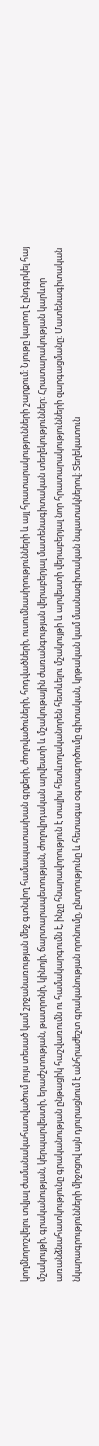կողմնորոշվելու տվյալ ժամանակահատվածում լույս տեսած կամ շրջանառության մեջ գտնվող համապատասխան գրքերի, ժողովածուների, հոդվածների, ուսումնասիրությունների և այլ հրատարակությունների շարքում։ Նյութը կարող է ընդգրկել հայ մշակույթի, գրականության, կերպարվեստի, երաժշտության, թատրոնի, կինոյի, ճարտարապետության, ժողովրդական արվեստի և մշակութային ժառանգության վերաբերյալ մատենագիտական տեղեկություններ։ Հրատարակության կարևոր առանձնահատկությունը գրականության ընթացիկ հաշվառումն ու համակարգումն է, ինչը հնարավորություն է տալիս հետևողականորեն հետևելու մշակույթի և արվեստի վերաբերյալ նոր հրատարակությունների զարգացմանը։ Մատենագիտական նկարագրությունների միջոցով այն դյուրացնում է անհրաժեշտ գրականության որոնումը, ընտրությունը և հետագա օգտագործումը գիտական, կրթական կամ մասնագիտական նպատակներով։ Տեղեկատուն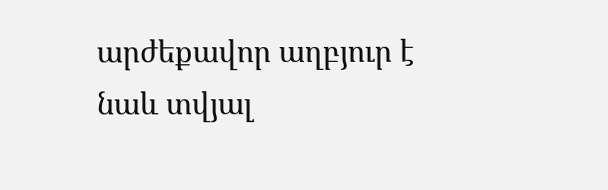արժեքավոր աղբյուր է նաև տվյալ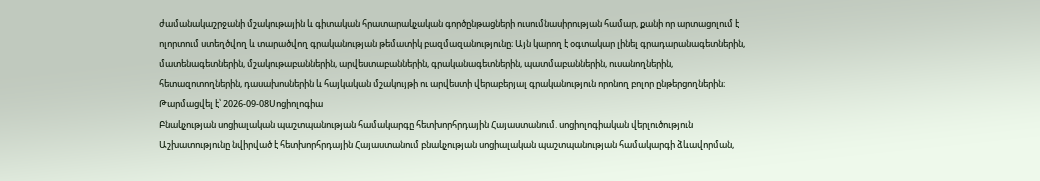ժամանակաշրջանի մշակութային և գիտական հրատարակչական գործընթացների ուսումնասիրության համար, քանի որ արտացոլում է ոլորտում ստեղծվող և տարածվող գրականության թեմատիկ բազմազանությունը։ Այն կարող է օգտակար լինել գրադարանագետներին, մատենագետներին, մշակութաբաններին, արվեստաբաններին, գրականագետներին, պատմաբաններին, ուսանողներին, հետազոտողներին, դասախոսներին և հայկական մշակույթի ու արվեստի վերաբերյալ գրականություն որոնող բոլոր ընթերցողներին։
Թարմացվել է՝ 2026-09-08Սոցիոլոգիա
Բնակչության սոցիալական պաշտպանության համակարգը հետխորհրդային Հայաստանում. սոցիոլոգիական վերլուծություն
Աշխատությունը նվիրված է հետխորհրդային Հայաստանում բնակչության սոցիալական պաշտպանության համակարգի ձևավորման,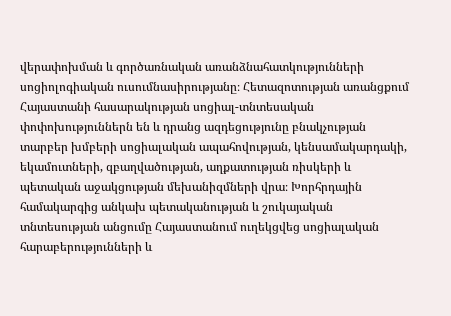վերափոխման և գործառնական առանձնահատկությունների սոցիոլոգիական ուսումնասիրությանը։ Հետազոտության առանցքում Հայաստանի հասարակության սոցիալ-տնտեսական փոփոխություններն են և դրանց ազդեցությունը բնակչության տարբեր խմբերի սոցիալական ապահովության, կենսամակարդակի, եկամուտների, զբաղվածության, աղքատության ռիսկերի և պետական աջակցության մեխանիզմների վրա։ Խորհրդային համակարգից անկախ պետականության և շուկայական տնտեսության անցումը Հայաստանում ուղեկցվեց սոցիալական հարաբերությունների և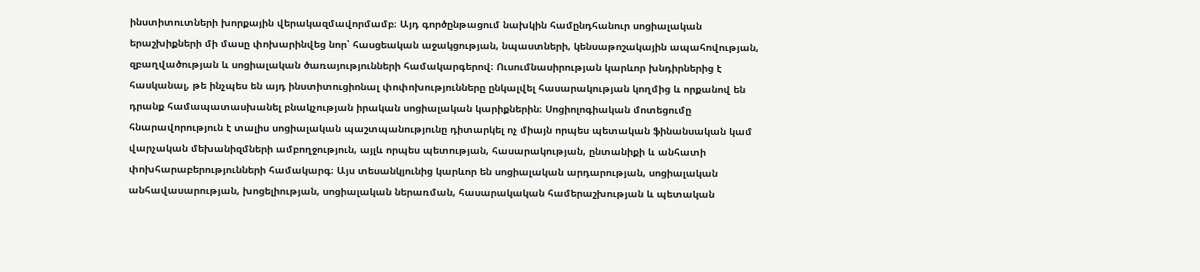ինստիտուտների խորքային վերակազմավորմամբ։ Այդ գործընթացում նախկին համընդհանուր սոցիալական երաշխիքների մի մասը փոխարինվեց նոր՝ հասցեական աջակցության, նպաստների, կենսաթոշակային ապահովության, զբաղվածության և սոցիալական ծառայությունների համակարգերով։ Ուսումնասիրության կարևոր խնդիրներից է հասկանալ, թե ինչպես են այդ ինստիտուցիոնալ փոփոխությունները ընկալվել հասարակության կողմից և որքանով են դրանք համապատասխանել բնակչության իրական սոցիալական կարիքներին։ Սոցիոլոգիական մոտեցումը հնարավորություն է տալիս սոցիալական պաշտպանությունը դիտարկել ոչ միայն որպես պետական ֆինանսական կամ վարչական մեխանիզմների ամբողջություն, այլև որպես պետության, հասարակության, ընտանիքի և անհատի փոխհարաբերությունների համակարգ։ Այս տեսանկյունից կարևոր են սոցիալական արդարության, սոցիալական անհավասարության, խոցելիության, սոցիալական ներառման, հասարակական համերաշխության և պետական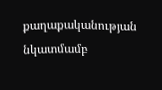քաղաքականության նկատմամբ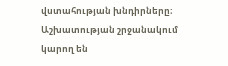վստահության խնդիրները։ Աշխատության շրջանակում կարող են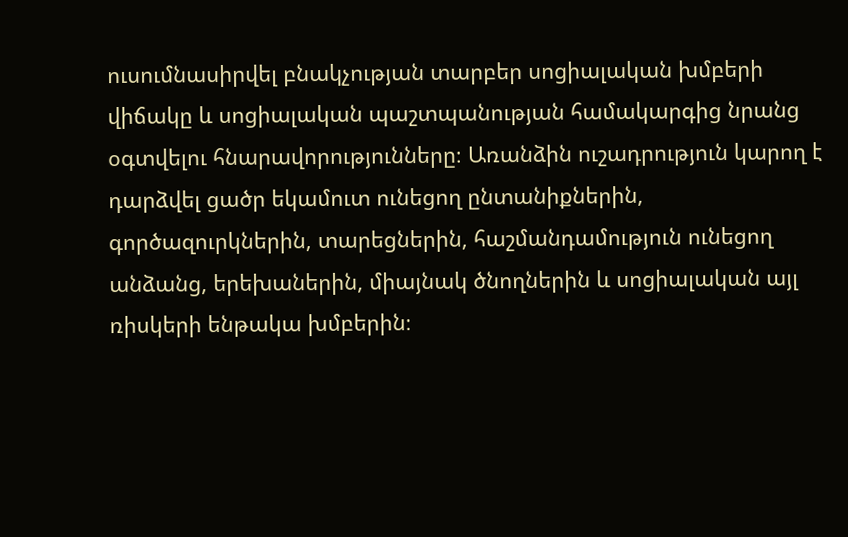ուսումնասիրվել բնակչության տարբեր սոցիալական խմբերի վիճակը և սոցիալական պաշտպանության համակարգից նրանց օգտվելու հնարավորությունները։ Առանձին ուշադրություն կարող է դարձվել ցածր եկամուտ ունեցող ընտանիքներին, գործազուրկներին, տարեցներին, հաշմանդամություն ունեցող անձանց, երեխաներին, միայնակ ծնողներին և սոցիալական այլ ռիսկերի ենթակա խմբերին։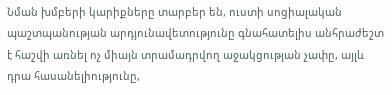Նման խմբերի կարիքները տարբեր են, ուստի սոցիալական պաշտպանության արդյունավետությունը գնահատելիս անհրաժեշտ է հաշվի առնել ոչ միայն տրամադրվող աջակցության չափը, այլև դրա հասանելիությունը,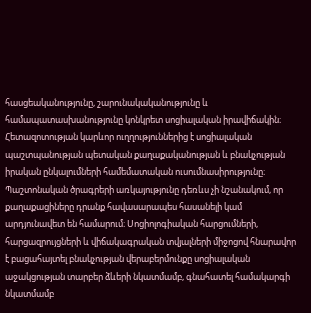հասցեականությունը, շարունակականությունը և համապատասխանությունը կոնկրետ սոցիալական իրավիճակին։ Հետազոտության կարևոր ուղղություններից է սոցիալական պաշտպանության պետական քաղաքականության և բնակչության իրական ընկալումների համեմատական ուսումնասիրությունը։ Պաշտոնական ծրագրերի առկայությունը դեռևս չի նշանակում, որ քաղաքացիները դրանք հավասարապես հասանելի կամ արդյունավետ են համարում։ Սոցիոլոգիական հարցումների, հարցազրույցների և վիճակագրական տվյալների միջոցով հնարավոր է բացահայտել բնակչության վերաբերմունքը սոցիալական աջակցության տարբեր ձևերի նկատմամբ, գնահատել համակարգի նկատմամբ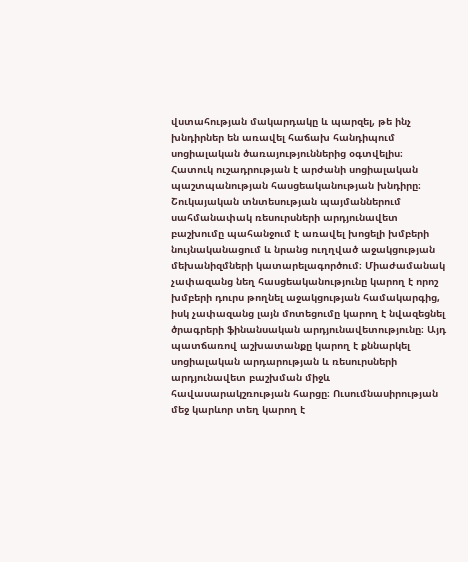վստահության մակարդակը և պարզել, թե ինչ խնդիրներ են առավել հաճախ հանդիպում սոցիալական ծառայություններից օգտվելիս։ Հատուկ ուշադրության է արժանի սոցիալական պաշտպանության հասցեականության խնդիրը։ Շուկայական տնտեսության պայմաններում սահմանափակ ռեսուրսների արդյունավետ բաշխումը պահանջում է առավել խոցելի խմբերի նույնականացում և նրանց ուղղված աջակցության մեխանիզմների կատարելագործում։ Միաժամանակ չափազանց նեղ հասցեականությունը կարող է որոշ խմբերի դուրս թողնել աջակցության համակարգից, իսկ չափազանց լայն մոտեցումը կարող է նվազեցնել ծրագրերի ֆինանսական արդյունավետությունը։ Այդ պատճառով աշխատանքը կարող է քննարկել սոցիալական արդարության և ռեսուրսների արդյունավետ բաշխման միջև հավասարակշռության հարցը։ Ուսումնասիրության մեջ կարևոր տեղ կարող է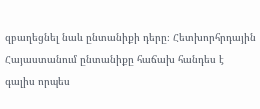զբաղեցնել նաև ընտանիքի դերը։ Հետխորհրդային Հայաստանում ընտանիքը հաճախ հանդես է գալիս որպես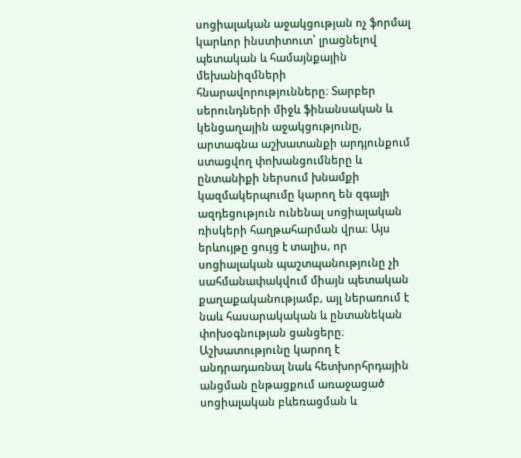սոցիալական աջակցության ոչ ֆորմալ կարևոր ինստիտուտ՝ լրացնելով պետական և համայնքային մեխանիզմների հնարավորությունները։ Տարբեր սերունդների միջև ֆինանսական և կենցաղային աջակցությունը, արտագնա աշխատանքի արդյունքում ստացվող փոխանցումները և ընտանիքի ներսում խնամքի կազմակերպումը կարող են զգալի ազդեցություն ունենալ սոցիալական ռիսկերի հաղթահարման վրա։ Այս երևույթը ցույց է տալիս, որ սոցիալական պաշտպանությունը չի սահմանափակվում միայն պետական քաղաքականությամբ, այլ ներառում է նաև հասարակական և ընտանեկան փոխօգնության ցանցերը։ Աշխատությունը կարող է անդրադառնալ նաև հետխորհրդային անցման ընթացքում առաջացած սոցիալական բևեռացման և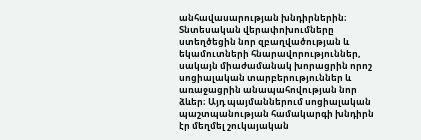անհավասարության խնդիրներին։ Տնտեսական վերափոխումները ստեղծեցին նոր զբաղվածության և եկամուտների հնարավորություններ, սակայն միաժամանակ խորացրին որոշ սոցիալական տարբերություններ և առաջացրին անապահովության նոր ձևեր։ Այդ պայմաններում սոցիալական պաշտպանության համակարգի խնդիրն էր մեղմել շուկայական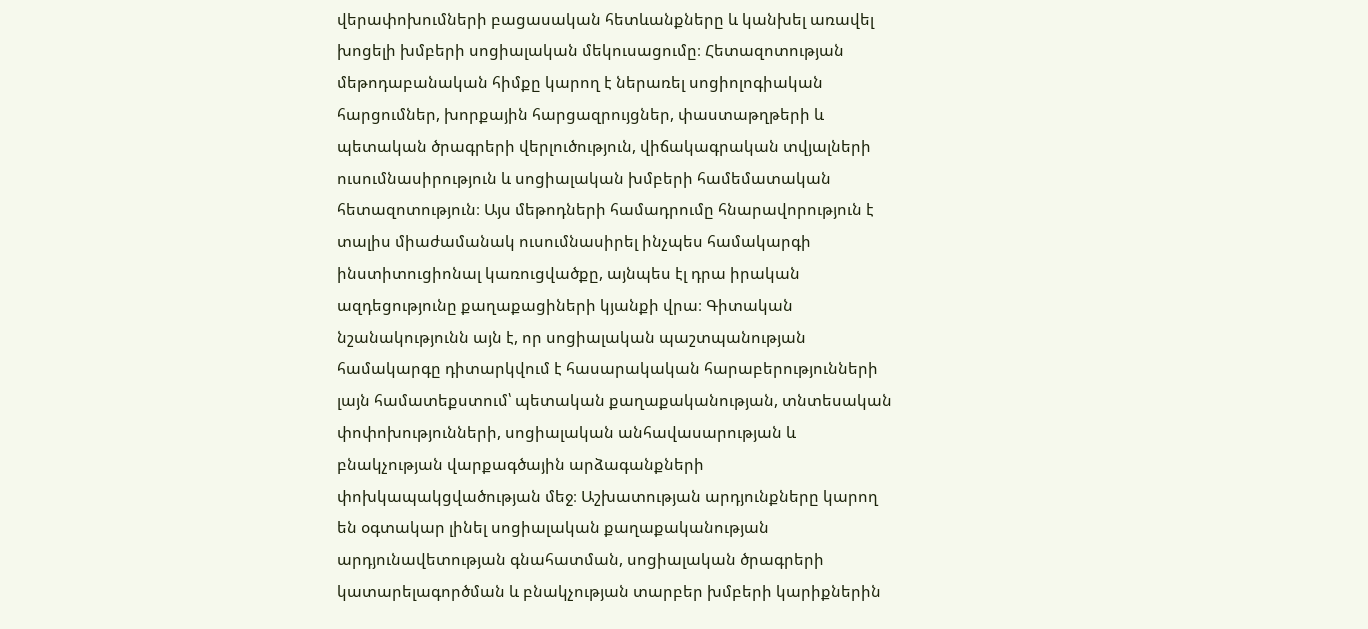վերափոխումների բացասական հետևանքները և կանխել առավել խոցելի խմբերի սոցիալական մեկուսացումը։ Հետազոտության մեթոդաբանական հիմքը կարող է ներառել սոցիոլոգիական հարցումներ, խորքային հարցազրույցներ, փաստաթղթերի և պետական ծրագրերի վերլուծություն, վիճակագրական տվյալների ուսումնասիրություն և սոցիալական խմբերի համեմատական հետազոտություն։ Այս մեթոդների համադրումը հնարավորություն է տալիս միաժամանակ ուսումնասիրել ինչպես համակարգի ինստիտուցիոնալ կառուցվածքը, այնպես էլ դրա իրական ազդեցությունը քաղաքացիների կյանքի վրա։ Գիտական նշանակությունն այն է, որ սոցիալական պաշտպանության համակարգը դիտարկվում է հասարակական հարաբերությունների լայն համատեքստում՝ պետական քաղաքականության, տնտեսական փոփոխությունների, սոցիալական անհավասարության և բնակչության վարքագծային արձագանքների փոխկապակցվածության մեջ։ Աշխատության արդյունքները կարող են օգտակար լինել սոցիալական քաղաքականության արդյունավետության գնահատման, սոցիալական ծրագրերի կատարելագործման և բնակչության տարբեր խմբերի կարիքներին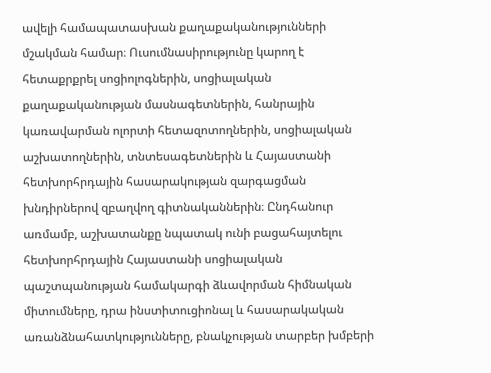ավելի համապատասխան քաղաքականությունների մշակման համար։ Ուսումնասիրությունը կարող է հետաքրքրել սոցիոլոգներին, սոցիալական քաղաքականության մասնագետներին, հանրային կառավարման ոլորտի հետազոտողներին, սոցիալական աշխատողներին, տնտեսագետներին և Հայաստանի հետխորհրդային հասարակության զարգացման խնդիրներով զբաղվող գիտնականներին։ Ընդհանուր առմամբ, աշխատանքը նպատակ ունի բացահայտելու հետխորհրդային Հայաստանի սոցիալական պաշտպանության համակարգի ձևավորման հիմնական միտումները, դրա ինստիտուցիոնալ և հասարակական առանձնահատկությունները, բնակչության տարբեր խմբերի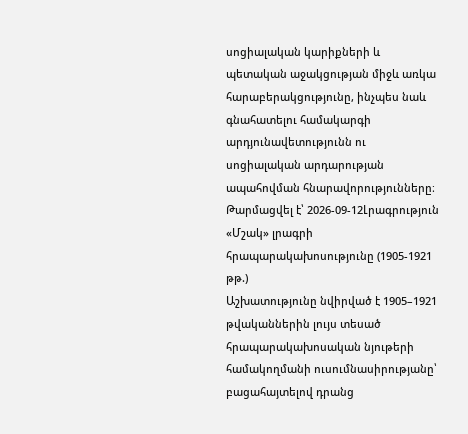սոցիալական կարիքների և պետական աջակցության միջև առկա հարաբերակցությունը, ինչպես նաև գնահատելու համակարգի արդյունավետությունն ու սոցիալական արդարության ապահովման հնարավորությունները։
Թարմացվել է՝ 2026-09-12Լրագրություն
«Մշակ» լրագրի հրապարակախոսությունը (1905-1921 թթ.)
Աշխատությունը նվիրված է 1905–1921 թվականներին լույս տեսած հրապարակախոսական նյութերի համակողմանի ուսումնասիրությանը՝ բացահայտելով դրանց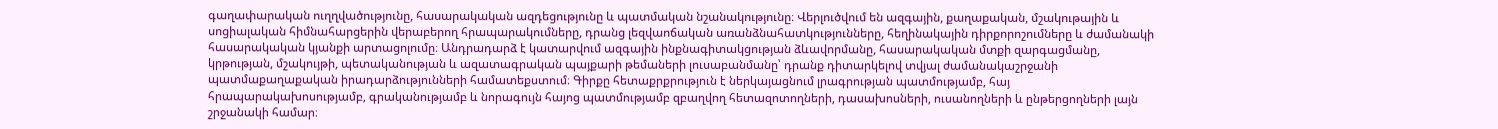գաղափարական ուղղվածությունը, հասարակական ազդեցությունը և պատմական նշանակությունը։ Վերլուծվում են ազգային, քաղաքական, մշակութային և սոցիալական հիմնահարցերին վերաբերող հրապարակումները, դրանց լեզվաոճական առանձնահատկությունները, հեղինակային դիրքորոշումները և ժամանակի հասարակական կյանքի արտացոլումը։ Անդրադարձ է կատարվում ազգային ինքնագիտակցության ձևավորմանը, հասարակական մտքի զարգացմանը, կրթության, մշակույթի, պետականության և ազատագրական պայքարի թեմաների լուսաբանմանը՝ դրանք դիտարկելով տվյալ ժամանակաշրջանի պատմաքաղաքական իրադարձությունների համատեքստում։ Գիրքը հետաքրքրություն է ներկայացնում լրագրության պատմությամբ, հայ հրապարակախոսությամբ, գրականությամբ և նորագույն հայոց պատմությամբ զբաղվող հետազոտողների, դասախոսների, ուսանողների և ընթերցողների լայն շրջանակի համար։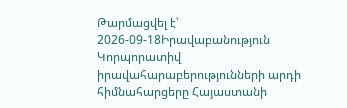Թարմացվել է՝ 2026-09-18Իրավաբանություն
Կորպորատիվ իրավահարաբերությունների արդի հիմնահարցերը Հայաստանի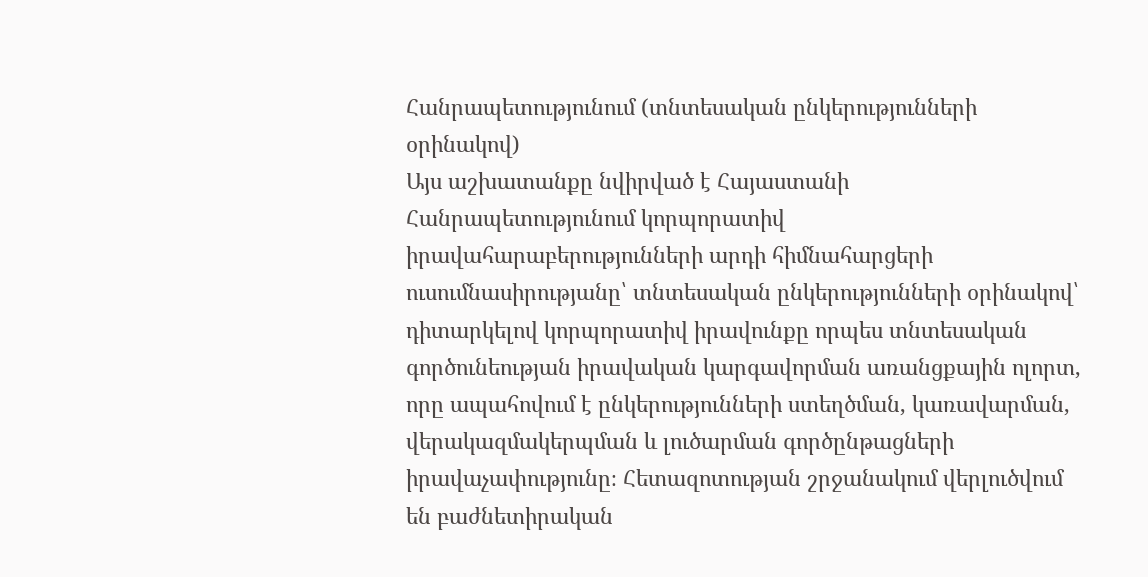Հանրապետությունում (տնտեսական ընկերությունների օրինակով)
Այս աշխատանքը նվիրված է Հայաստանի Հանրապետությունում կորպորատիվ իրավահարաբերությունների արդի հիմնահարցերի ուսումնասիրությանը՝ տնտեսական ընկերությունների օրինակով՝ դիտարկելով կորպորատիվ իրավունքը որպես տնտեսական գործունեության իրավական կարգավորման առանցքային ոլորտ, որը ապահովում է ընկերությունների ստեղծման, կառավարման, վերակազմակերպման և լուծարման գործընթացների իրավաչափությունը։ Հետազոտության շրջանակում վերլուծվում են բաժնետիրական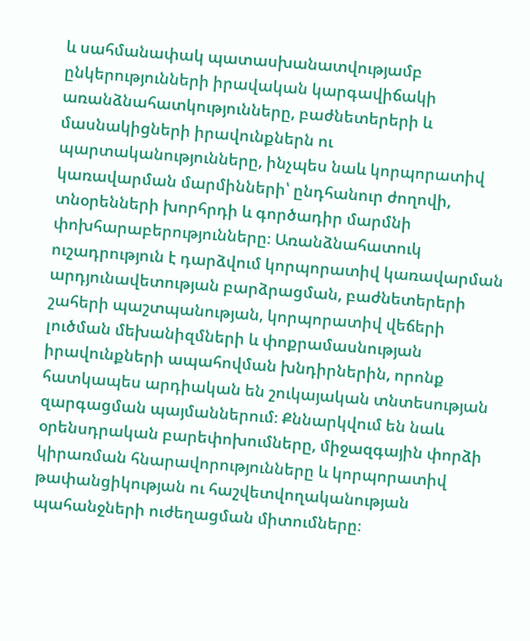և սահմանափակ պատասխանատվությամբ ընկերությունների իրավական կարգավիճակի առանձնահատկությունները, բաժնետերերի և մասնակիցների իրավունքներն ու պարտականությունները, ինչպես նաև կորպորատիվ կառավարման մարմինների՝ ընդհանուր ժողովի, տնօրենների խորհրդի և գործադիր մարմնի փոխհարաբերությունները։ Առանձնահատուկ ուշադրություն է դարձվում կորպորատիվ կառավարման արդյունավետության բարձրացման, բաժնետերերի շահերի պաշտպանության, կորպորատիվ վեճերի լուծման մեխանիզմների և փոքրամասնության իրավունքների ապահովման խնդիրներին, որոնք հատկապես արդիական են շուկայական տնտեսության զարգացման պայմաններում։ Քննարկվում են նաև օրենսդրական բարեփոխումները, միջազգային փորձի կիրառման հնարավորությունները և կորպորատիվ թափանցիկության ու հաշվետվողականության պահանջների ուժեղացման միտումները։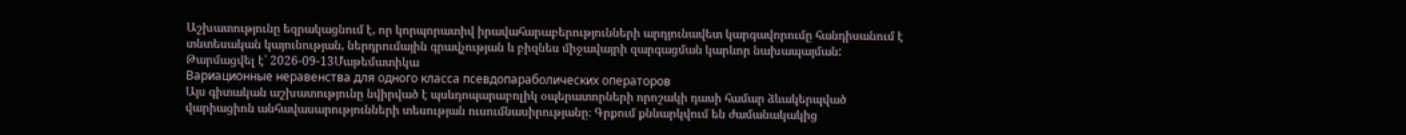Աշխատությունը եզրակացնում է, որ կորպորատիվ իրավահարաբերությունների արդյունավետ կարգավորումը հանդիսանում է տնտեսական կայունության, ներդրումային գրավչության և բիզնես միջավայրի զարգացման կարևոր նախապայման:
Թարմացվել է՝ 2026-09-13Մաթեմատիկա
Вариационные неравенства для одного класса псевдопараболических операторов
Այս գիտական աշխատությունը նվիրված է պսևդոպարաբոլիկ օպերատորների որոշակի դասի համար ձևակերպված վարիացիոն անհավասարությունների տեսության ուսումնասիրությանը։ Գրքում քննարկվում են ժամանակակից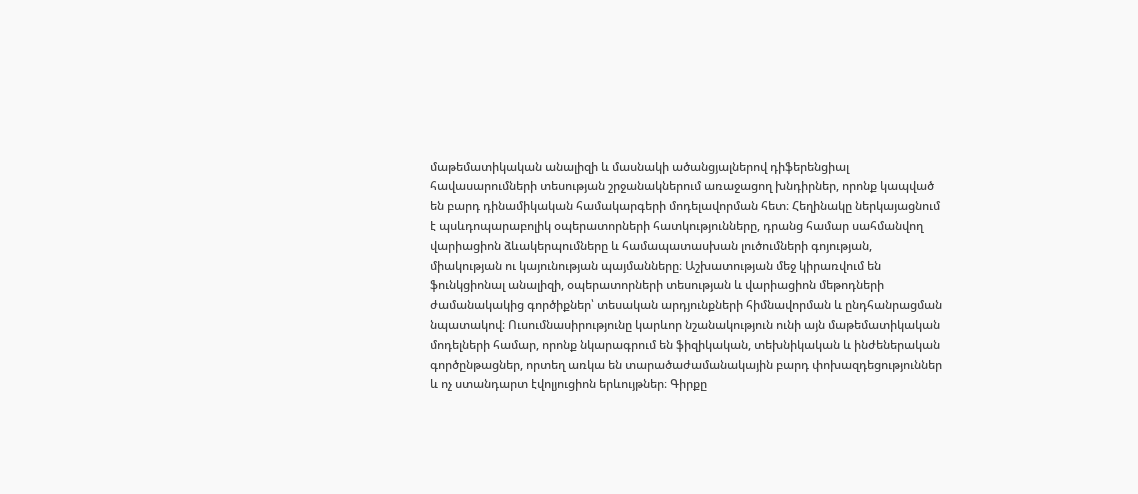մաթեմատիկական անալիզի և մասնակի ածանցյալներով դիֆերենցիալ հավասարումների տեսության շրջանակներում առաջացող խնդիրներ, որոնք կապված են բարդ դինամիկական համակարգերի մոդելավորման հետ։ Հեղինակը ներկայացնում է պսևդոպարաբոլիկ օպերատորների հատկությունները, դրանց համար սահմանվող վարիացիոն ձևակերպումները և համապատասխան լուծումների գոյության, միակության ու կայունության պայմանները։ Աշխատության մեջ կիրառվում են ֆունկցիոնալ անալիզի, օպերատորների տեսության և վարիացիոն մեթոդների ժամանակակից գործիքներ՝ տեսական արդյունքների հիմնավորման և ընդհանրացման նպատակով։ Ուսումնասիրությունը կարևոր նշանակություն ունի այն մաթեմատիկական մոդելների համար, որոնք նկարագրում են ֆիզիկական, տեխնիկական և ինժեներական գործընթացներ, որտեղ առկա են տարածաժամանակային բարդ փոխազդեցություններ և ոչ ստանդարտ էվոլյուցիոն երևույթներ։ Գիրքը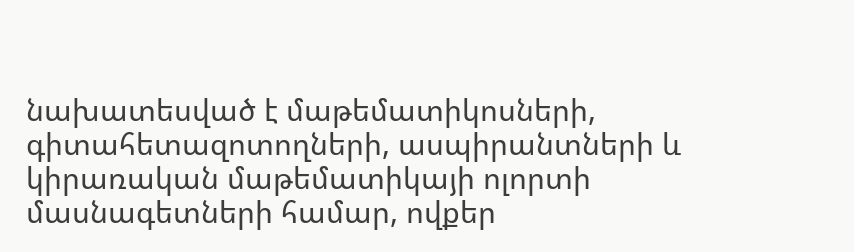նախատեսված է մաթեմատիկոսների, գիտահետազոտողների, ասպիրանտների և կիրառական մաթեմատիկայի ոլորտի մասնագետների համար, ովքեր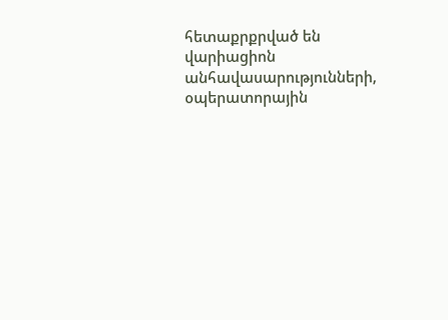հետաքրքրված են վարիացիոն անհավասարությունների, օպերատորային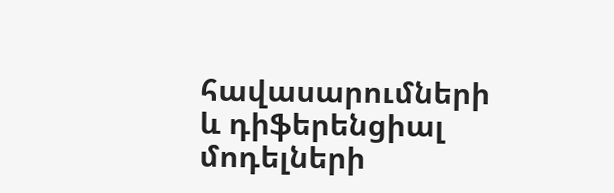հավասարումների և դիֆերենցիալ մոդելների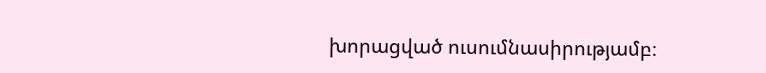խորացված ուսումնասիրությամբ։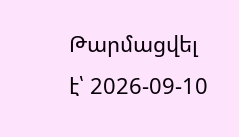Թարմացվել է՝ 2026-09-10